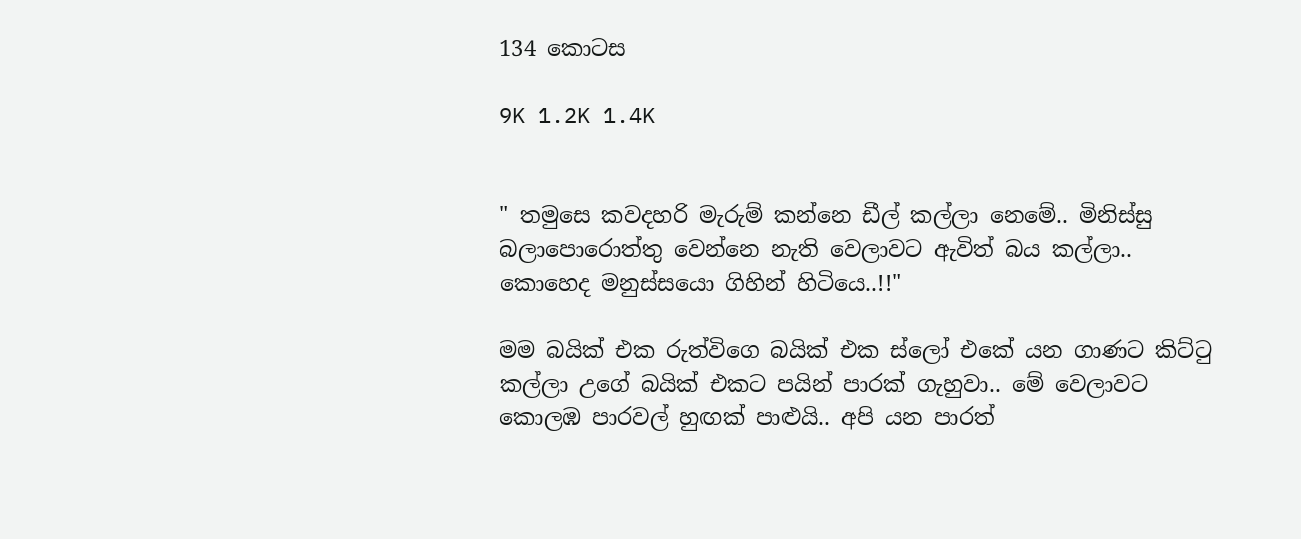134 කොටස

9K 1.2K 1.4K


" තමුසෙ කවදහරි මැරුම් කන්නෙ ඩීල් කල්ලා නෙමේ.. මිනිස්සු බලාපොරොත්තු වෙන්නෙ නැති වෙලාවට ඇවිත් බය කල්ලා.. කොහෙද මනුස්සයො ගිහින් හිටියෙ..!!"

මම බයික් එක රුත්විගෙ බයික් එක ස්ලෝ එකේ යන ගාණට කිට්ටු කල්ලා උගේ බයික් එකට පයින් පාරක් ගැහුවා.. මේ වෙලාවට කොලඹ පාරවල් හුඟක් පාළුයි.. අපි යන පාරත්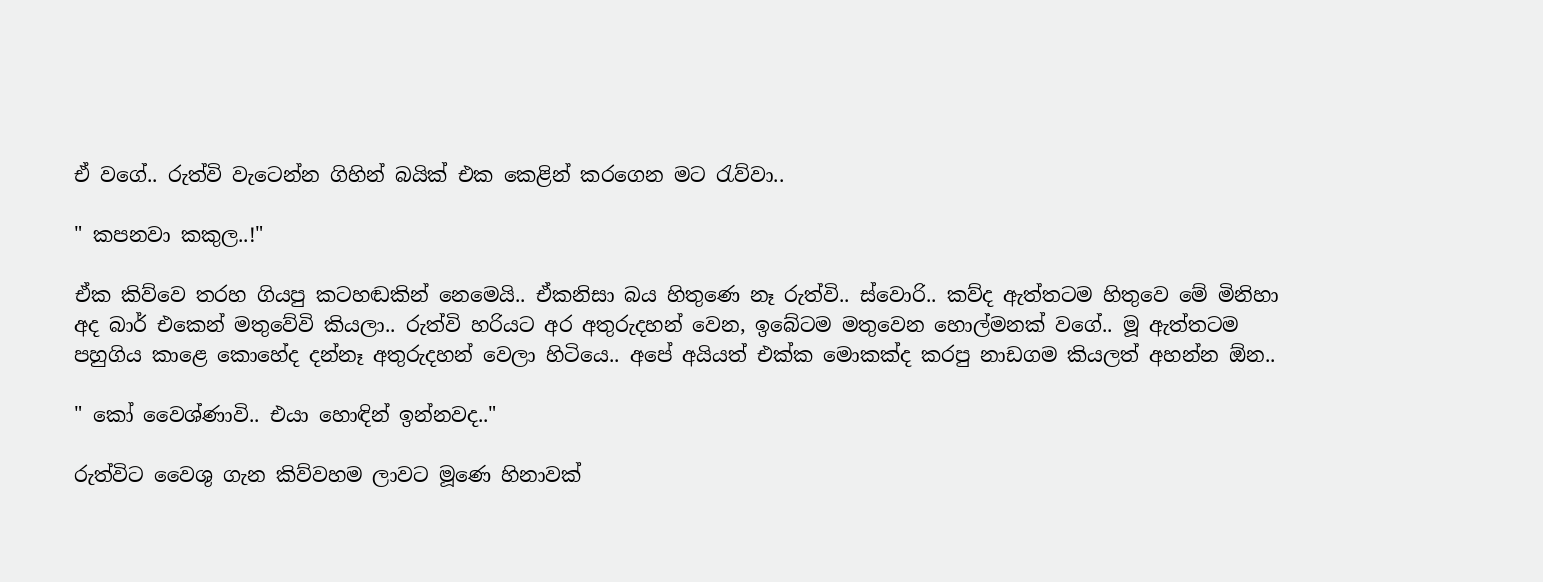ඒ වගේ.. රුත්වි වැටෙන්න ගිහින් බයික් එක කෙළින් කරගෙන මට රැව්වා..

" කපනවා කකුල..!"

ඒක කිව්වෙ තරහ ගියපු කටහඬකින් නෙමෙයි.. ඒකනිසා බය හිතුණෙ නෑ රුත්වි.. ස්වොරි.. කව්ද ඇත්තටම හිතුවෙ මේ මිනිහා අද බාර් එකෙන් මතුවේවි කියලා.. රුත්වි හරියට අර අතුරුදහන් වෙන, ඉබේටම මතුවෙන හොල්මනක් වගේ.. මූ ඇත්තටම පහුගිය කාළෙ කොහේද දන්නෑ අතුරුදහන් වෙලා හිටියෙ.. අපේ අයියත් එක්ක මොකක්ද කරපු නාඩගම කියලත් අහන්න ඕන..

" කෝ වෛශ්ණාවි.. එයා හොඳින් ඉන්නවද.."

රුත්විට වෛශු ගැන කිව්වහම ලාවට මූණෙ හිනාවක්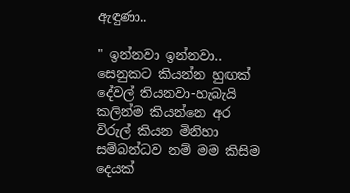ඇඳුණා..

" ඉන්නවා ඉන්නවා.. සෙනුකට කියන්න හුඟක් දේවල් තියනවා-හැබැයි කලින්ම කියන්නෙ අර විරුල් කියන මිනිහා සම්බන්ධව නම් මම කිසිම දෙයක්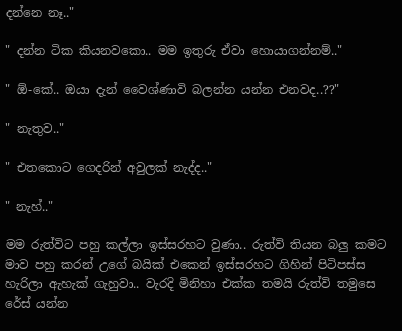දන්නෙ නෑ.."

" දන්න ටික කියනවකො.. මම ඉතුරු ඒවා හොයාගන්නම්.."

" ඕ-කේ.. ඔයා දැන් වෛශ්ණාවි බලන්න යන්න එනවද..??"

" නැතුව.."

" එතකොට ගෙදරින් අවුලක් නැද්ද.."

" නැහ්.."

මම රුත්විට පහු කල්ලා ඉස්සරහට වුණා.. රුත්වි තියන බලු කමට මාව පහු කරන් උගේ බයික් එකෙන් ඉස්සරහට ගිහින් පිටිපස්ස හැරිලා ඇහැක් ගැහුවා.. වැරදි මිනිහා එක්ක තමයි රුත්වි තමුසෙ රේස් යන්න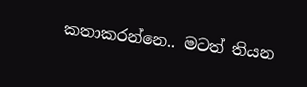කතාකරන්නෙ.. මටත් තියන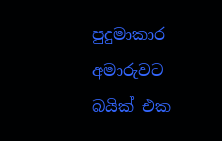පුදුමාකාර අමාරුවට බයික් එක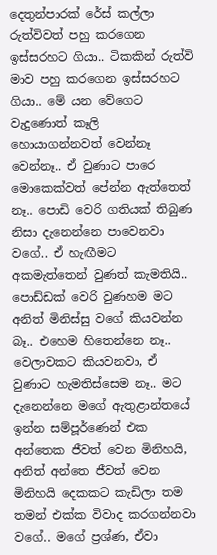දෙතුන්පාරක් රේස් කල්ලා රුත්විවත් පහු කරගෙන ඉස්සරහට ගියා.. ටිකකින් රුත්වි මාව පහු කරගෙන ඉස්සරහට ගියා.. මේ යන වේගෙට වැදුණොත් කෑලි හොයාගන්නවත් වෙන්නෑ වෙන්නෑ.. ඒ වුණාට පාරෙ මොකෙක්වත් පේන්න ඇත්තෙත් නෑ.. පොඩි වෙරි ගතියක් තිබුණ නිසා දැනෙන්නෙ පාවෙනවා වගේ.. ඒ හැඟීමට අකමැත්තෙන් වුණත් කැමතියි.. පොඩ්ඩක් වෙරි වුණහම මට අනිත් මිනිස්සු වගේ කියවන්න බෑ.. එහෙම හිතෙන්නෙ නෑ.. වෙලාවකට කියවනවා, ඒ වුණාට හැමතිස්සෙම නෑ.. මට දැනෙන්නෙ මගේ ඇතුළාන්තයේ ඉන්න සම්පූර්ණෙන් එක අන්තෙක ජීවත් වෙන මිනිහයි, අනිත් අන්තෙ ජීවත් වෙන මිනිහයි දෙකකට කැඩිලා තම තමන් එක්ක විවාද කරගන්නවා වගේ.. මගේ ප්‍රශ්ණ, ඒවා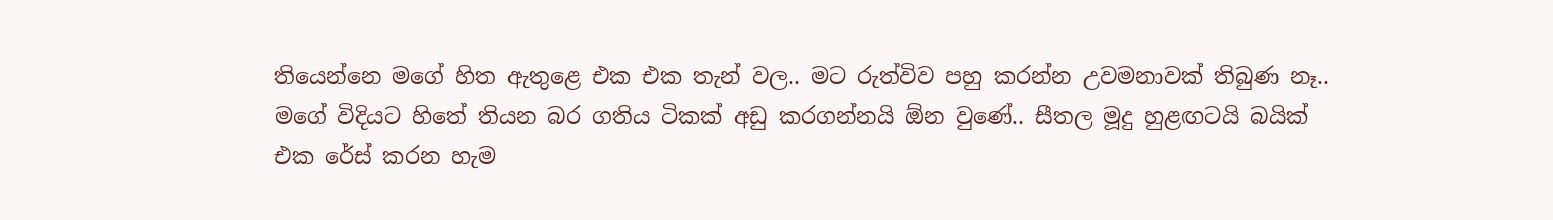තියෙන්නෙ මගේ හිත ඇතුළෙ එක එක තැන් වල.. මට රුත්විව පහු කරන්න උවමනාවක් තිබුණ නෑ.. මගේ විදියට හිතේ තියන බර ගතිය ටිකක් අඩු කරගන්නයි ඕන වුණේ.. සීතල මූදු හුළඟටයි බයික් එක රේස් කරන හැම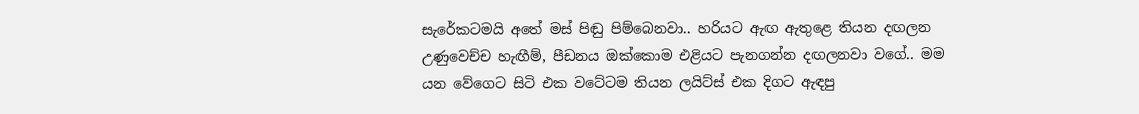සැරේකටමයි අතේ මස් පිඬු පිම්බෙනවා.. හරියට ඇඟ ඇතුළෙ තියන දඟලන උණුවෙච්ච හැඟීම්, පීඩනය ඔක්කොම එළියට පැනගන්න දඟලනවා වගේ.. මම යන වේගෙට සිටි එක වටේටම තියන ලයිට්ස් එක දිගට ඇඳපු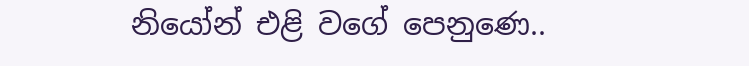නියෝන් එළි වගේ පෙනුණෙ..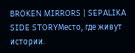BROKEN MIRRORS | SEPALIKA SIDE STORYМесто, где живут истории.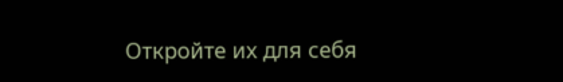Откройте их для себя